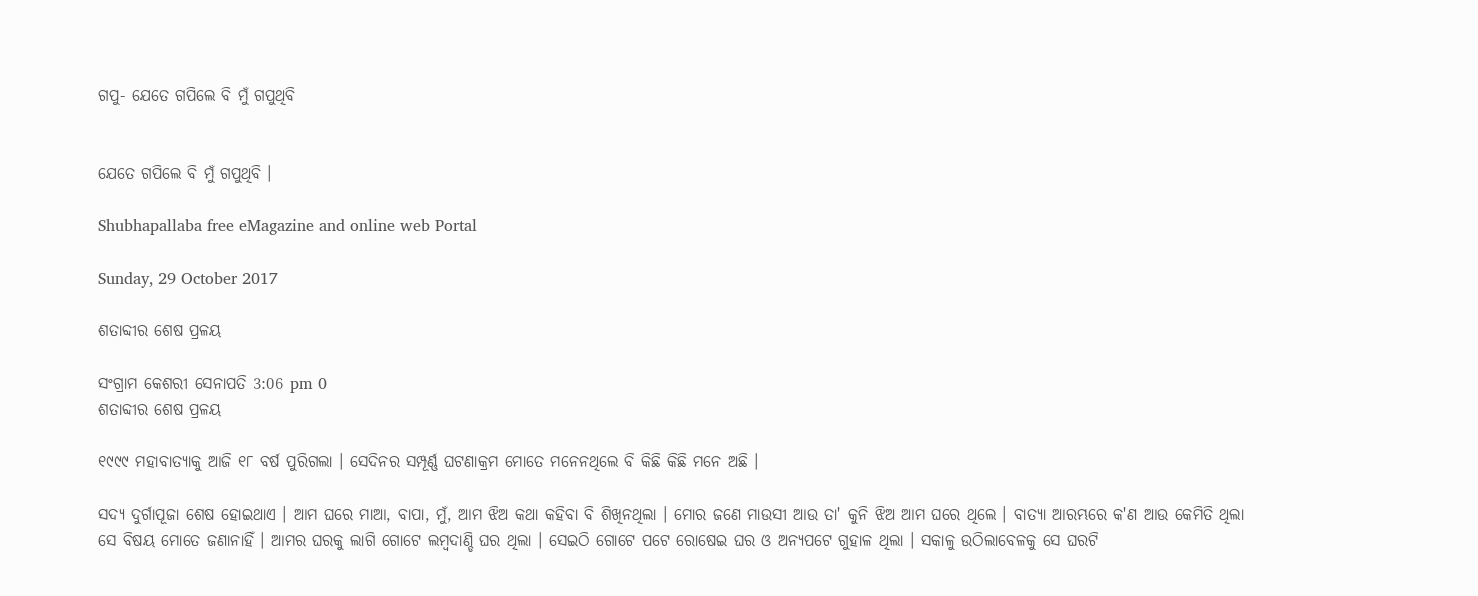ଗପୁ- ଯେତେ ଗପିଲେ ବି ମୁଁ ଗପୁଥିବି


ଯେତେ ଗପିଲେ ବି ମୁଁ ଗପୁଥିବି ।

Shubhapallaba free eMagazine and online web Portal

Sunday, 29 October 2017

ଶତାବ୍ଦୀର ଶେଷ ପ୍ରଳୟ

ସଂଗ୍ରାମ କେଶରୀ ସେନାପତି 3:06 pm 0
ଶତାବ୍ଦୀର ଶେଷ ପ୍ରଳୟ

୧୯୯୯ ମହାବାତ୍ୟାକୁ ଆଜି ୧୮ ବର୍ଷ ପୁରିଗଲା । ସେଦିନର ସମ୍ପୂର୍ଣ୍ଣ ଘଟଣାକ୍ରମ ମୋତେ ମନେନଥିଲେ ବି କିଛି କିଛି ମନେ ଅଛି ।

ସଦ୍ୟ ଦୁର୍ଗାପୂଜା ଶେଷ ହୋଇଥାଏ । ଆମ ଘରେ ମାଆ, ବାପା, ମୁଁ, ଆମ ଝିଅ କଥା କ‌ହିବା ବି ଶିଖିନଥିଲା । ମୋର ଜଣେ ମାଉସୀ ଆଉ ତା' କୁନି ଝିଅ ଆମ ଘରେ ଥିଲେ । ବାତ୍ୟା ଆରମ୍ଭରେ କ'ଣ ଆଉ କେମିତି ଥିଲା ସେ ବିଷୟ ମୋତେ ଜଣାନାହିଁ । ଆମର ଘରକୁ ଲାଗି ଗୋଟେ ଲମ୍ବଦାଣ୍ଡି ଘର ଥିଲା । ସେଇଠି ଗୋଟେ ପଟେ ରୋଷେଇ ଘର ଓ ଅନ୍ୟପଟେ ଗୁହାଳ ଥିଲା । ସକାଳୁ ଉଠିଲାବେଳକୁ ସେ ଘରଟି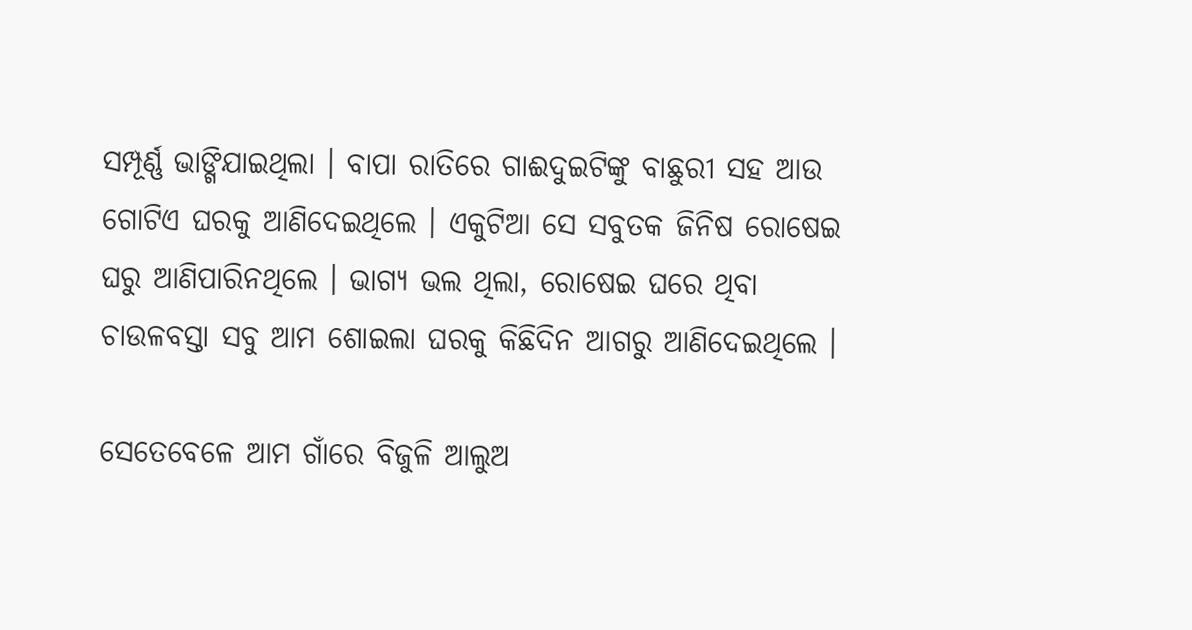ସମ୍ପୂର୍ଣ୍ଣ ଭାଙ୍ଗିଯାଇଥିଲା । ବାପା ରାତିରେ ଗାଈଦୁଇଟିଙ୍କୁ ବାଛୁରୀ ସ‌ହ ଆଉ ଗୋଟିଏ ଘରକୁ ଆଣିଦେଇଥିଲେ । ଏକୁଟିଆ ସେ ସବୁତକ ଜିନିଷ ରୋଷେଇ ଘରୁ ଆଣିପାରିନଥିଲେ । ଭାଗ୍ୟ ଭଲ ଥିଲା, ରୋଷେଇ ଘରେ ଥିବା ଚାଉଳବସ୍ତା ସବୁ ଆମ ଶୋଇଲା ଘରକୁ କିଛିଦିନ ଆଗରୁ ଆଣିଦେଇଥିଲେ ।

ସେତେବେଳେ ଆମ ଗାଁରେ ବିଜୁଳି ଆଲୁଅ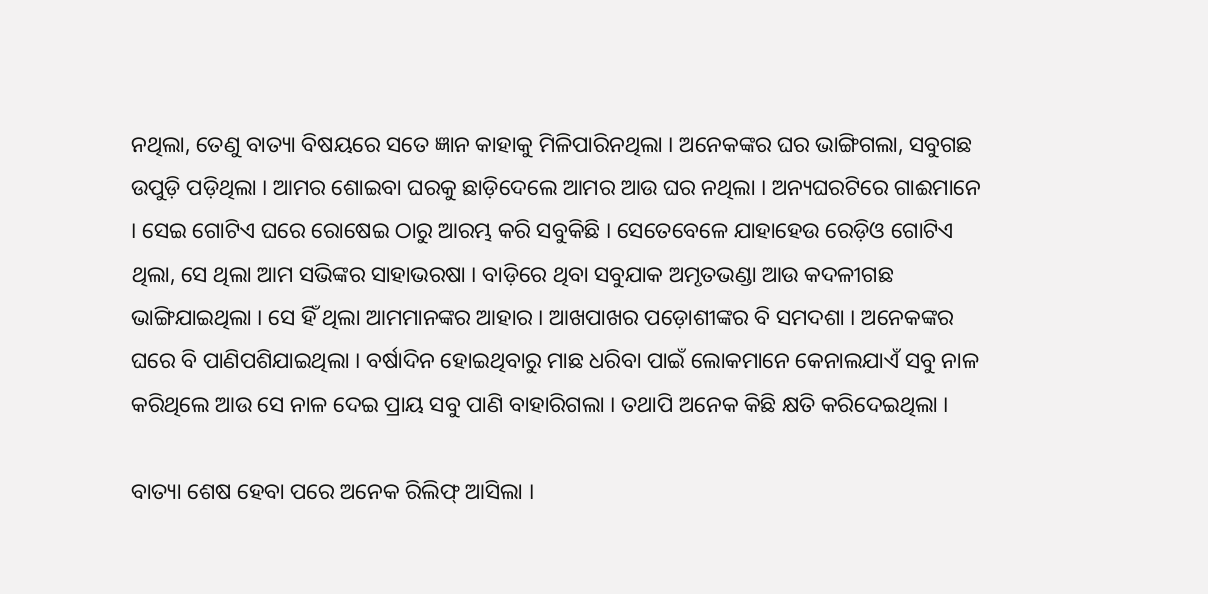ନଥିଲା, ତେଣୁ ବାତ୍ୟା ବିଷୟରେ ସତେ ଜ୍ଞାନ କାହାକୁ ମିଳିପାରିନଥିଲା । ଅନେକଙ୍କର ଘର ଭାଙ୍ଗିଗଲା, ସବୁଗଛ ଉପୁଡ଼ି ପଡ଼ିଥିଲା । ଆମର ଶୋଇବା ଘରକୁ ଛାଡ଼ିଦେଲେ ଆମର ଆଉ ଘର ନଥିଲା । ଅନ୍ୟଘରଟିରେ ଗାଈମାନେ । ସେଇ ଗୋଟିଏ ଘରେ ରୋଷେଇ ଠାରୁ ଆରମ୍ଭ କରି ସବୁକିଛି । ସେତେବେଳେ ଯାହାହେଉ ରେଡ଼ିଓ ଗୋଟିଏ ଥିଲା, ସେ ଥିଲା ଆମ ସଭିଙ୍କର ସାହାଭରଷା । ବାଡ଼ିରେ ଥିବା ସବୁଯାକ ଅମୃତଭଣ୍ଡା ଆଉ କଦଳୀଗଛ ଭାଙ୍ଗିଯାଇଥିଲା । ସେ ହିଁ ଥିଲା ଆମମାନଙ୍କର ଆହାର । ଆଖପାଖର ପଡ଼ୋଶୀଙ୍କର ବି ସମଦଶା । ଅନେକଙ୍କର ଘରେ ବି ପାଣିପଶିଯାଇଥିଲା । ବର୍ଷାଦିନ ହୋଇଥିବାରୁ ମାଛ ଧରିବା ପାଇଁ ଲୋକମାନେ କେନାଲଯାଏଁ ସବୁ ନାଳ କରିଥିଲେ ଆଉ ସେ ନାଳ ଦେଇ ପ୍ରାୟ ସବୁ ପାଣି ବାହାରିଗଲା । ତ‌ଥାପି ଅନେକ କିଛି କ୍ଷତି କରିଦେଇଥିଲା ।

ବାତ୍ୟା ଶେଷ ହେବା ପରେ ଅନେକ ରିଲିଫ୍ ଆସିଲା ।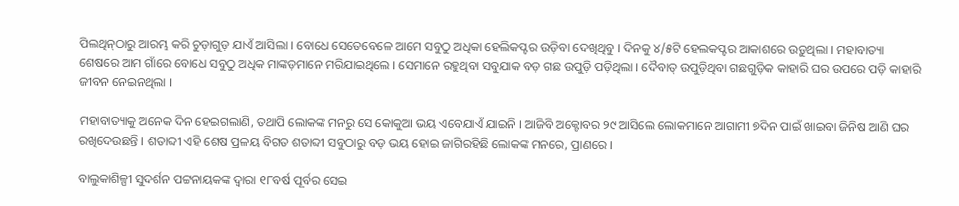ପିଲଥିନ୍‌ଠାରୁ ଆରମ୍ଭ କରି ଚୁଡ଼ାଗୁଡ଼ ଯାଏଁ ଆସିଲା । ବୋଧେ ସେତେବେଳେ ଆମେ ସବୁଠୁ ଅଧିକା ହେଲିକପ୍ଟର ଉଡ଼ିବା ଦେଖିଥିବୁ । ଦିନ‌କୁ ୪/୫ଟି ହେଲକପ୍ଟର ଆକାଶରେ ଉଡ଼ୁଥିଲା । ମହାବାତ୍ୟା ଶେଷରେ ଆମ ଗାଁରେ ବୋଧେ ସବୁଠୁ ଅଧିକ ମାଙ୍କଡ଼ମାନେ ମରିଯାଇଥିଲେ । ସେମାନେ ରହୁଥିବା ସବୁଯାକ ବଡ଼ ଗଛ ଉପୁଡ଼ି ପଡ଼ିଥିଲା । ଦୈବାତ୍ ଉପୁଡ଼ିଥିବା ଗଛଗୁଡ଼ିକ କାହାରି ଘର ଉପରେ ପଡ଼ି କାହାରି ଜୀବନ ନେଇନଥିଲା ।

ମହାବାତ୍ୟାକୁ ଅନେକ ଦିନ ହେଇଗଲାଣି, ତ‌ଥାପି ଲୋକଙ୍କ ମନରୁ ସେ କୋକୁଆ ଭୟ ଏବେଯାଏଁ ଯାଇନି । ଆଜିବି ଅକ୍ଟୋବର ୨୯ ଆସିଲେ ଲୋକମାନେ ଆଗାମୀ ୭ଦିନ ପାଇଁ ଖାଇବା ଜିନିଷ ଆଣି ଘର ରଖିଦେଉଛନ୍ତି । ଶତାବ୍ଦୀ ଏହି ଶେଷ ପ୍ରଳୟ ବିଗତ ଶତାବ୍ଦୀ ସବୁଠାରୁ ବଡ଼ ଭୟ ହୋଇ ଜାଗିରହିଛି ଲୋକଙ୍କ ମନରେ, ପ୍ରାଣରେ ।

ବାଲୁକାଶିଳ୍ପୀ ସୁଦର୍ଶନ ପଟ୍ଟନାୟକଙ୍କ ଦ୍ୱାରା ୧୮ବର୍ଷ ପୂର୍ବର ସେଇ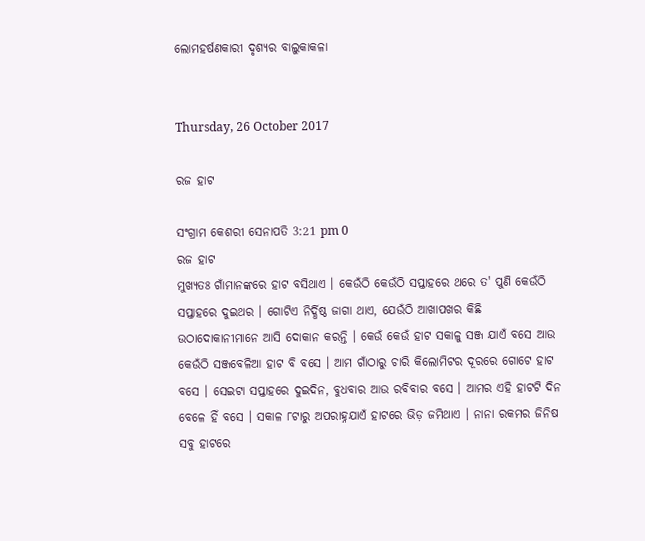ଲୋମହର୍ଷଣକାରୀ ଦୃଶ୍ୟର ବାଲୁକାକଳା


Thursday, 26 October 2017

ରଜ ହାଟ

ସଂଗ୍ରାମ କେଶରୀ ସେନାପତି 3:21 pm 0
ରଜ ହାଟ
ମୁଖ୍ୟତଃ ଗାଁମାନଙ୍କରେ ହାଟ ବସିଥାଏ । କେଉଁଠି କେଉଁଠି ସପ୍ତାହରେ ଥରେ ତ' ପୁଣି କେଉଁଠି ସପ୍ତାହରେ ଦୁଇଥର । ଗୋଟିଏ ନିର୍ଦ୍ଧିଷ୍ଠ ଜାଗା ଥାଏ, ଯେଉଁଠି ଆଖାପଖର କିଛି ଉଠାଦୋକାନୀମାନେ ଆସି ଦୋକାନ କରନ୍ତି । କେଉଁ କେଉଁ ହାଟ ସକାଳୁ ସଞ୍ଜ ଯାଏଁ ବସେ ଆଉ କେଉଁଠି ସଞ୍ଜବେଳିଆ ହାଟ ବି ବସେ । ଆମ ଗାଁଠାରୁ ଚାରି କିଲୋମିଟର ଦୂରରେ ଗୋଟେ ହାଟ ବସେ । ସେଇଟା ସପ୍ତାହରେ ଦୁଇଦିନ, ବୁଧବାର ଆଉ ରବିବାର ବସେ । ଆମର ଏହି ହାଟ‌ଟି ଦିନ ବେଳେ ହିଁ ବସେ । ସକାଳ ୮ଟାରୁ ଅପରାହ୍ନଯାଏଁ ହାଟରେ ଭିଡ଼ ଜମିଥାଏ । ନାନା ରକମର ଜିନିଷ ସବୁ ହାଟରେ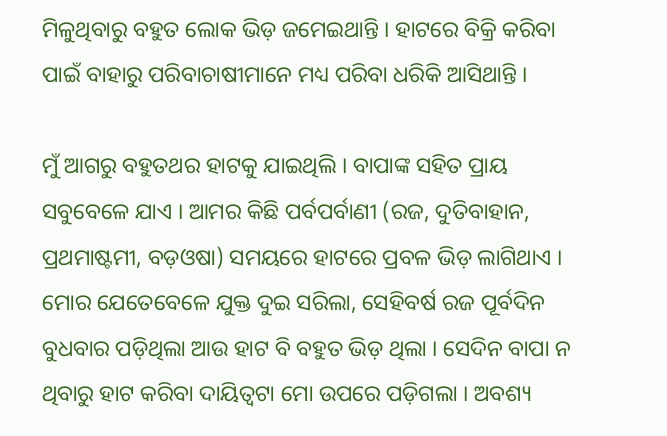ମିଳୁଥିବାରୁ ବ‌ହୁତ ଲୋକ ଭିଡ଼ ଜମେଇଥାନ୍ତି । ହାଟରେ ବିକ୍ରି କରିବା ପାଇଁ ବାହାରୁ ପରିବାଚାଷୀମାନେ ମଧ୍ୟ ପରିବା ଧରିକି ଆସିଥାନ୍ତି ।

ମୁଁ ଆଗରୁ ବ‌ହୁତ‌ଥର ହାଟକୁ ଯାଇଥିଲି । ବାପାଙ୍କ ସ‌ହିତ ପ୍ରାୟ ସବୁବେଳେ ଯାଏ । ଆମର କିଛି ପର୍ବପର୍ବାଣୀ (ରଜ, ଦୁତିବାହାନ, ପ୍ରଥମାଷ୍ଟମୀ, ବଡ଼ଓଷା) ସମୟରେ ହାଟରେ ପ୍ରବଳ ଭିଡ଼ ଲାଗିଥାଏ । ମୋର ଯେତେବେଳେ ଯୁକ୍ତ ଦୁଇ ସରିଲା, ସେହିବର୍ଷ ରଜ ପୂର୍ବଦିନ ବୁଧବାର ପଡ଼ିଥିଲା ଆଉ ହାଟ ବି ବ‌ହୁତ ଭିଡ଼ ଥିଲା । ସେଦିନ ବାପା ନ ଥିବାରୁ ହାଟ କରିବା ଦାୟିତ୍ୱଟା ମୋ ଉପରେ ପଡ଼ିଗଲା । ଅବଶ୍ୟ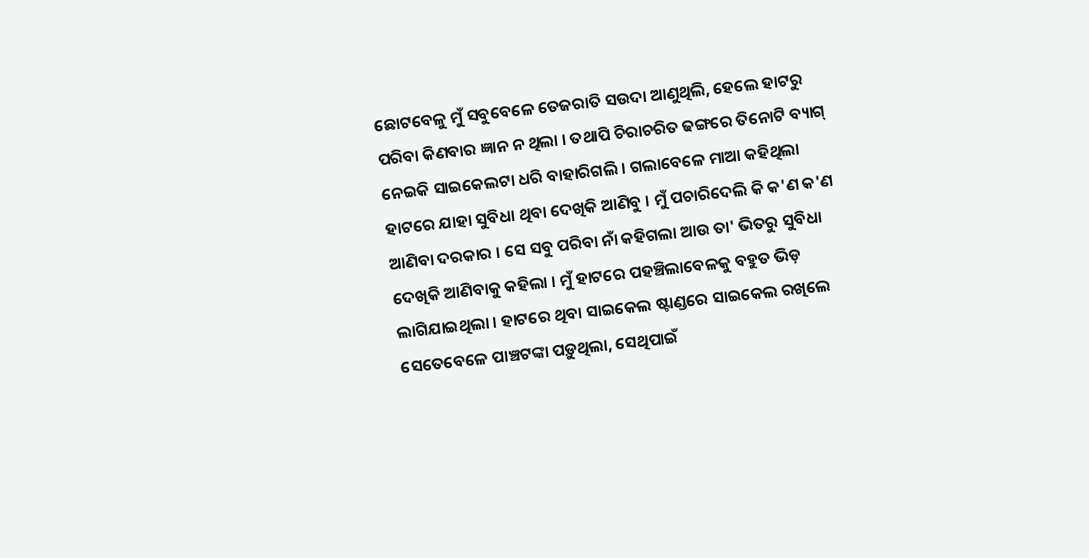ଛୋଟବେଳୁ ମୁଁ ସବୁବେଳେ ତେଜରାତି ସଉଦା ଆଣୁଥିଲି, ହେଲେ ହାଟରୁ ପରିବା କିଣବାର ଜ୍ଞାନ ନ ଥିଲା । ତ‌ଥାପି ଚିରାଚରିତ ଢଙ୍ଗରେ ତିନୋଟି ବ୍ୟାଗ୍ ନେଇକି ସାଇକେଲଟା ଧରି ବାହାରିଗଲି । ଗଲାବେଳେ ମାଆ କ‌ହିଥିଲା ହାଟରେ ଯାହା ସୁବିଧା ଥିବା ଦେଖିକି ଆଣିବୁ । ମୁଁ ପଚାରିଦେଲି କି କ'ଣ କ'ଣ ଆଣିବା ଦରକାର । ସେ ସବୁ ପରିବା ନାଁ କ‌ହିଗଲା ଆଉ ତା' ଭିତରୁ ସୁବିଧା ଦେଖିକି ଆଣିବାକୁ କ‌ହିଲା । ମୁଁ ହାଟରେ ପ‌ହ‌ଞ୍ଚିଲାବେଳକୁ ବ‌ହୁତ ଭିଡ଼ ଲାଗିଯାଇଥିଲା । ହାଟରେ ଥିବା ସାଇକେଲ ଷ୍ଟାଣ୍ଡରେ ସାଇକେଲ ରଖିଲେ ସେତେବେଳେ ପାଞ୍ଚଟଙ୍କା ପଡ଼ୁଥିଲା, ସେଥିପାଇଁ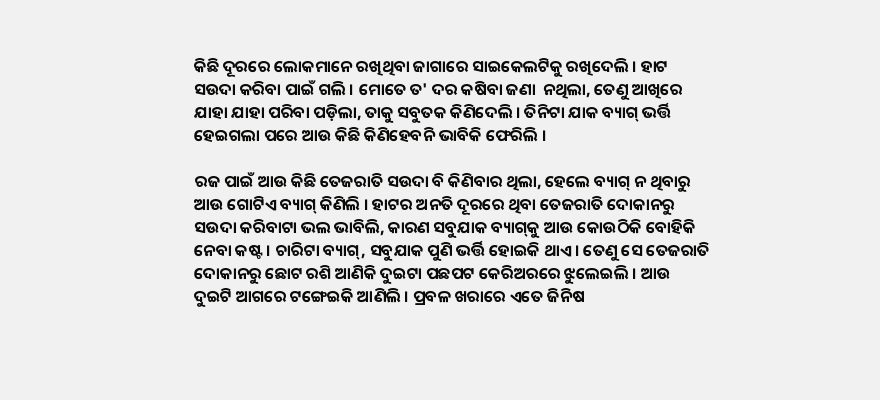କିଛି ଦୂରରେ ଲୋକମାନେ ରଖିଥିବା ଜାଗାରେ ସାଇକେଲଟିକୁ ରଖିଦେଲି । ହାଟ ସଉଦା କରିବା ପାଇଁ ଗଲି । ମୋତେ ତ' ଦର କଷିବା ଜଣା  ନଥିଲା, ତେଣୁ ଆଖିରେ ଯାହା ଯାହା ପରିବା ପଡ଼ିଲା, ତାକୁ ସବୁତକ କିଣିଦେଲି । ତିନିଟା ଯାକ ବ୍ୟାଗ୍ ଭର୍ତ୍ତି ହେଇଗଲା ପରେ ଆଉ କିଛି କିଣିହେବନି ଭାବିକି ଫେରିଲି ।

ରଜ ପାଇଁ ଆଉ କିଛି ତେଜରାତି ସଉଦା ବି କିଣିବାର ଥିଲା, ହେଲେ ବ୍ୟାଗ୍ ନ ଥିବାରୁ ଆଉ ଗୋଟିଏ ବ୍ୟାଗ୍ କିଣିଲି । ହାଟର ଅନତି ଦୂରରେ ଥିବା ତେଜରାତି ଦୋକାନରୁ ସଉଦା କରିବାଟା ଭଲ ଭାବିଲି, କାରଣ ସବୁଯାକ ବ୍ୟାଗ୍‌କୁ ଆଉ କୋଉଠିକି ବୋହିକି ନେବା କଷ୍ଟ । ଚାରିଟା ବ୍ୟାଗ୍, ସବୁଯାକ ପୁଣି ଭର୍ତ୍ତି ହୋଇକି ଥାଏ । ତେଣୁ ସେ ତେଜରାତି ଦୋକାନରୁ ଛୋଟ ରଶି ଆଣିକି ଦୁଇଟା ପଛପଟ କେରିଅରରେ ଝୁଲେଇଲି । ଆଉ ଦୁଇଟି ଆଗରେ ଟଙ୍ଗେଇକି ଆଣିଲି । ପ୍ରବଳ ଖରାରେ ଏତେ ଜିନିଷ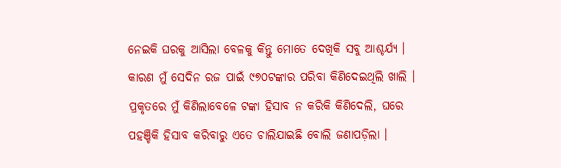ନେଇକି ଘରକୁ ଆସିଲା ବେଳକୁ କିନ୍ତୁ ମୋତେ ଦେଖିକି ସବୁ ଆଶ୍ଚର୍ଯ୍ୟ । କାରଣ ମୁଁ ସେଦିନ ରଜ ପାଇଁ ୯୭୦ଟଙ୍କାର ପରିବା କିଣିଦେଇଥିଲି ଖାଲି । ପ୍ରକୃତରେ ମୁଁ କିଣିଲାବେଳେ ଟଙ୍କା ହିସାବ ନ କରିକି କିଣିଦେଲି, ଘରେ ପ‌ହ‌ଞ୍ଚିକି ହିସାବ କରିବାରୁ ଏତେ ଚାଲିଯାଇଛି ବୋଲି ଜଣାପଡ଼ିଲା ।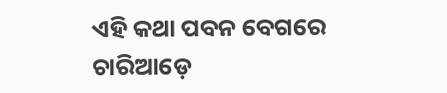ଏହି କଥା ପବନ ବେଗରେ ଚାରିଆଡ଼େ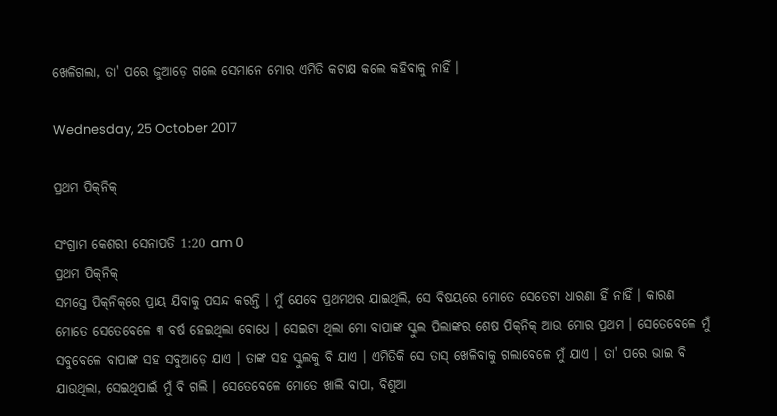ଖେଳିଗଲା, ତା' ପରେ ଜୁଆଡ଼େ ଗଲେ ସେମାନେ ମୋର ଏମିତି କଟାକ୍ଷ କଲେ କ‌ହିବାକୁ ନାହିଁ ।

Wednesday, 25 October 2017

ପ୍ରଥମ ପିକ୍‌ନିକ୍

ସଂଗ୍ରାମ କେଶରୀ ସେନାପତି 1:20 am 0
ପ୍ରଥମ ପିକ୍‌ନିକ୍
ସମସ୍ତେ ପିକ୍‌ନିକ୍‌ରେ ପ୍ରାୟ ଯିବାକୁ ପସନ୍ଦ କରନ୍ତି । ମୁଁ ଯେବେ ପ୍ରଥମଥର ଯାଇଥିଲି, ସେ ବିଷୟରେ ମୋତେ ସେତେଟା ଧାରଣା ହିଁ ନାହିଁ । କାରଣ ମୋତେ ସେତେବେଳେ ୩ ବର୍ଷ ହେଇଥିଲା ବୋଧେ । ସେଇଟା ଥିଲା ମୋ ବାପାଙ୍କ ସ୍କୁଲ ପିଲାଙ୍କର ଶେଷ ପିକ୍‌ନିକ୍ ଆଉ ମୋର ପ୍ରଥମ । ସେତେବେଳେ ମୁଁ ସବୁବେଳେ ବାପାଙ୍କ ସ‌ହ ସବୁଆଡ଼େ ଯାଏ । ତାଙ୍କ ସ‌ହ ସ୍କୁଲକୁ ବି ଯାଏ । ଏମିତିକି ସେ ତାସ୍ ଖେଳିବାକୁ ଗଲାବେଳେ ମୁଁ ଯାଏ । ତା' ପରେ ଭାଇ ବି ଯାଉଥିଲା, ସେଇଥିପାଇଁ ମୁଁ ବି ଗଲି । ସେତେବେଳେ ମୋତେ ଖାଲି ବାପା, ବିଶୁଆ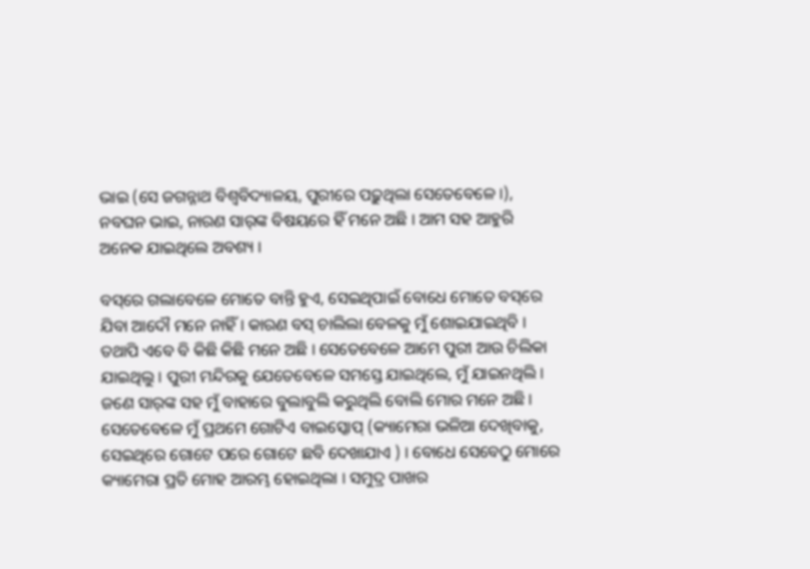ଭାଇ (ସେ ଜଗନ୍ନାଥ ବିଶ୍ୱବିଦ୍ୟାଳୟ, ପୁରୀରେ ପଢ଼ୁଥିଲା ସେତେବେଳେ ।), ନବଘନ ଭାଇ, ନାରଣ ସାର୍‌ଙ୍କ ବିଷୟରେ ହିଁ ମନେ ଅଛି । ଆମ ସ‌ହ ଆହୁରି ଅନେକ ଯାଇଥିଲେ ଅବଶ୍ୟ ।

ବସ୍‌ରେ ଗଲାବେଳେ ମୋତେ ବାନ୍ତି ହୁଏ, ସେଇଥିପାଇଁ ବୋଧେ ମୋତେ ବସ୍‌ରେ ଯିବା ଆଦୌ ମନେ ନାହିଁ । କାରଣ ବସ୍ ଚାଲିଲା ବେଳକୁ ମୁଁ ଶୋଇଯାଇଥିବି । ତ‌ଥାପି ଏବେ ବି କିଛି କିଛି ମନେ ଅଛି । ସେତେବେଳେ ଆମେ ପୁରୀ ଆଉ ଚିଲିକା ଯାଇଥିଲୁ । ପୁରୀ ମନ୍ଦିରକୁ ଯେତେବେଳେ ସମସ୍ତେ ଯାଇଥିଲେ, ମୁଁ ଯାଇନଥିଲି । ଜଣେ ସାର୍‌ଙ୍କ ସ‌ହ ମୁଁ ବାହାରେ ବୁଲାବୁଲି କରୁଥିଲି ବୋଲି ମୋର ମନେ ଅଛି । ସେତେବେଳେ ମୁଁ ପ୍ରଥମେ ଗୋଟିଏ ବାଇସ୍କୋପ୍ (କ୍ୟାମେରା ଭଳିଆ ଦେଖିବାକୁ, ସେଇଥିରେ ଗୋଟେ ପରେ ଗୋଟେ ଛବି ଦେଖାଯାଏ ) । ବୋଧେ ସେବେଠୁ ମୋରେ କ୍ୟାମେରା ପ୍ରତି ମୋହ ଆରମ୍ଭ ହୋଇଥିଲା । ସମୁଦ୍ର ପାଖର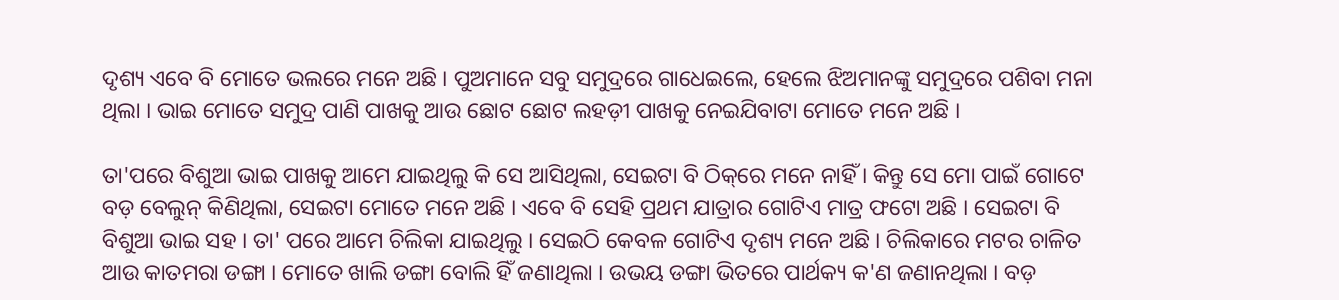ଦୃଶ୍ୟ ଏବେ ବି ମୋତେ ଭଲରେ ମନେ ଅଛି । ପୁଅମାନେ ସବୁ ସମୁଦ୍ରରେ ଗା‌ଧେଇଲେ, ହେଲେ ଝିଅମାନଙ୍କୁ ସମୁଦ୍ରରେ ପଶିବା ମନା ଥିଲା । ଭାଇ ମୋତେ ସମୁଦ୍ର ପାଣି ପାଖକୁ ଆଉ ଛୋଟ ଛୋଟ ଲ‌ହଡ଼ୀ ପାଖକୁ ନେଇଯିବାଟା ମୋତେ ମନେ ଅଛି ।

ତା'ପରେ ବିଶୁଆ ଭାଇ ପାଖକୁ ଆମେ ଯାଇଥିଲୁ କି ସେ ଆସିଥିଲା, ସେଇଟା ବି ଠିକ୍‌ରେ ମନେ ନାହିଁ । କିନ୍ତୁ ସେ ମୋ ପାଇଁ ଗୋଟେ ବଡ଼ ବେଲୁନ୍ କିଣିଥିଲା, ସେଇଟା ମୋତେ ମନେ ଅଛି । ଏବେ ବି ସେହି ପ୍ରଥମ ଯାତ୍ରାର ଗୋଟିଏ ମାତ୍ର ଫଟୋ ଅଛି । ସେଇଟା ବି ବିଶୁଆ ଭାଇ ସ‌ହ । ତା' ପରେ ଆମେ ଚିଲିକା ଯାଇଥିଲୁ । ସେଇଠି କେବଳ ଗୋଟିଏ ଦୃଶ୍ୟ ମନେ ଅଛି । ଚିଲିକାରେ ମଟର ଚାଳିତ ଆଉ କାତମରା ଡଙ୍ଗା । ମୋତେ ଖାଲି ଡଙ୍ଗା ବୋଲି ହିଁ ଜଣାଥିଲା । ଉଭୟ ଡଙ୍ଗା ଭିତରେ ପାର୍ଥକ୍ୟ କ'ଣ ଜଣାନଥିଲା । ବଡ଼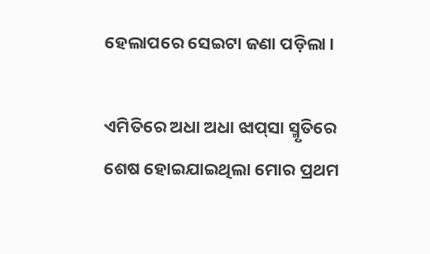ହେଲାପରେ ସେଇଟା ଜଣା ପଡ଼ିଲା ।

ଏମିତିରେ ଅଧା ଅଧା ଝାପ୍‌ସା ସ୍ମୃତିରେ ଶେଷ ହୋଇଯାଇଥିଲା ମୋର ପ୍ରଥମ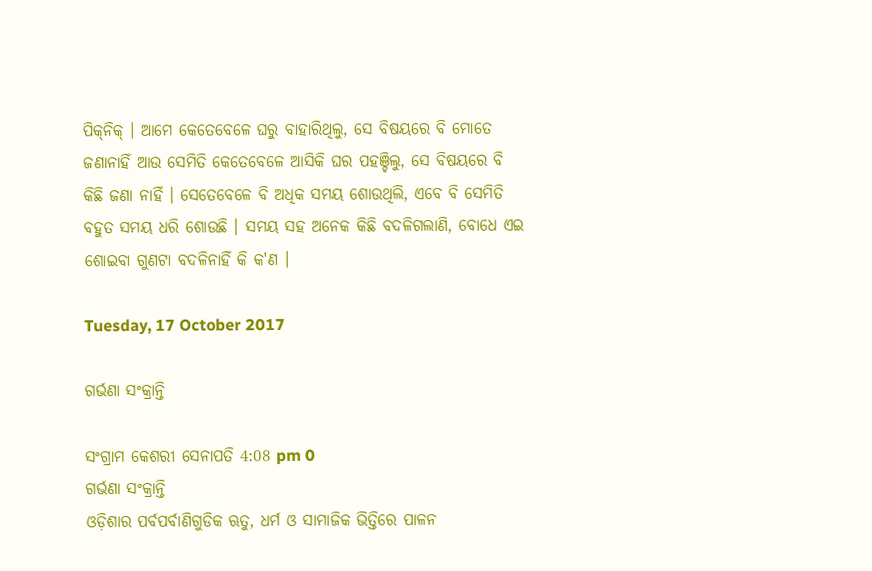ପିକ୍‌ନିକ୍ । ଆମେ କେତେବେଳେ ଘରୁ ବାହାରିଥିଲୁ, ସେ ବିଷୟରେ ବି ମୋତେ ଜଣାନାହିଁ ଆଉ ସେମିତି କେତେବେଳେ ଆସିକି ଘର ପ‌ହ‌ଞ୍ଚିଲୁ, ସେ ବିଷୟରେ ବି କିଛି ଜଣା ନାହିଁ । ସେତେବେଳେ ବି ଅଧିକ ସମୟ ଶୋଉଥିଲି, ଏବେ ବି ସେମିତି ବ‌ହୁତ ସମୟ ଧରି ଶୋଉଛି । ସମୟ ସ‌ହ ଅନେକ କିଛି ବଦଳିଗଲାଣି, ବୋଧେ ଏଇ ଶୋଇବା ଗୁଣ‌ଟା ବଦଳିନାହିଁ କି କ'ଣ ।

Tuesday, 17 October 2017

ଗର୍ଭଣା ସଂକ୍ରାନ୍ତି

ସଂଗ୍ରାମ କେଶରୀ ସେନାପତି 4:08 pm 0
ଗର୍ଭଣା ସଂକ୍ରାନ୍ତି
ଓଡ଼ିଶାର ପର୍ବପର୍ବାଣିଗୁଡିକ ଋତୁ, ଧର୍ମ ଓ ସାମାଜିକ ଭିତ୍ତିରେ ପାଳନ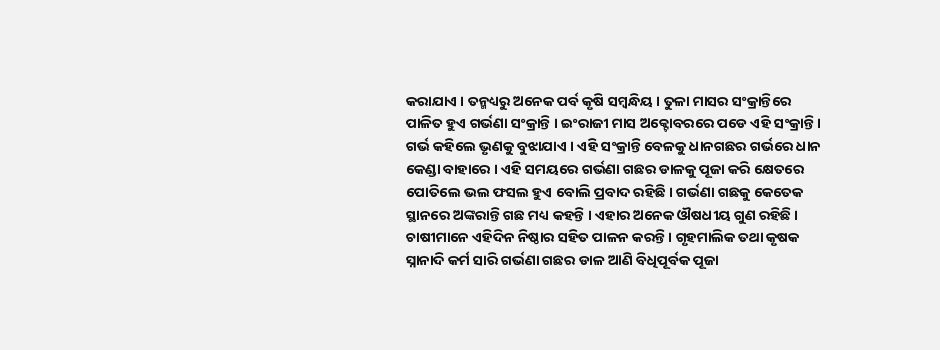କରାଯାଏ । ତନ୍ମଧ୍ୟରୁ ଅନେକ ପର୍ବ କୃଷି ସମ୍ବନ୍ଧିୟ । ତୁଳା ମାସର ସଂକ୍ରାନ୍ତିରେ ପାଳିତ ହୁଏ ଗର୍ଭଣା ସଂକ୍ରାନ୍ତି । ଇଂରାଜୀ ମାସ ଅକ୍ଟୋବରରେ ପଡେ ଏହି ସଂକ୍ରାନ୍ତି । ଗର୍ଭ କହିଲେ ଭୃଣକୁ ବୁଝାଯାଏ । ଏହି ସଂକ୍ରାନ୍ତି ବେଳକୁ ଧାନଗଛର ଗର୍ଭରେ ଧାନ କେଣ୍ଡା ବାହାରେ । ଏହି ସମୟରେ ଗର୍ଭଣା ଗଛର ଡାଳକୁ ପୂଜା କରି କ୍ଷେତରେ ପୋତିଲେ ଭଲ ଫସଲ ହୁଏ ବୋଲି ପ୍ରବାଦ ରହିଛି । ଗର୍ଭଣା ଗଛକୁ କେତେକ ସ୍ଥାନରେ ଅଙ୍କରାନ୍ତି ଗଛ ମଧ୍ୟ କହନ୍ତି । ଏହାର ଅନେକ ଔଷଧୀୟ ଗୁଣ ରହିଛି । ଚାଷୀମାନେ ଏହିଦିନ ନିଷ୍ଠାର ସହିତ ପାଳନ କରନ୍ତି । ଗୃହମାଲିକ ତଥା କୃଷକ ସ୍ନାନାଦି କର୍ମ ସାରି ଗର୍ଭଣା ଗଛର ଡାଳ ଆଣି ବିଧିପୂର୍ବକ ପୂଜା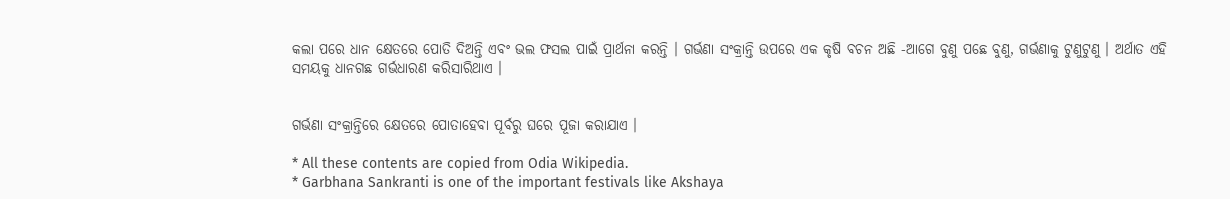କଲା ପରେ ଧାନ କ୍ଷେତରେ ପୋତି ଦିଅନ୍ତି ଏବଂ ଭଲ ଫସଲ ପାଇଁ ପ୍ରାର୍ଥନା କରନ୍ତି । ଗର୍ଭଣା ସଂକ୍ରାନ୍ତି ଉପରେ ଏକ କୃଷି ବଚନ ଅଛି -ଆଗେ ବୁଣୁ ପଛେ ବୁଣୁ, ଗର୍ଭଣାକୁ ଟୁଣୁଟୁଣୁ । ଅର୍ଥାତ ଏହି ସମୟକୁ ଧାନଗଛ ଗର୍ଭଧାରଣ କରିସାରିଥାଏ ।


ଗର୍ଭଣା ସଂକ୍ରାନ୍ତିରେ କ୍ଷେତରେ ପୋତାହେବା ପୂର୍ବରୁ ଘରେ ପୂଜା କରାଯାଏ ।

* All these contents are copied from Odia Wikipedia.
* Garbhana Sankranti is one of the important festivals like Akshaya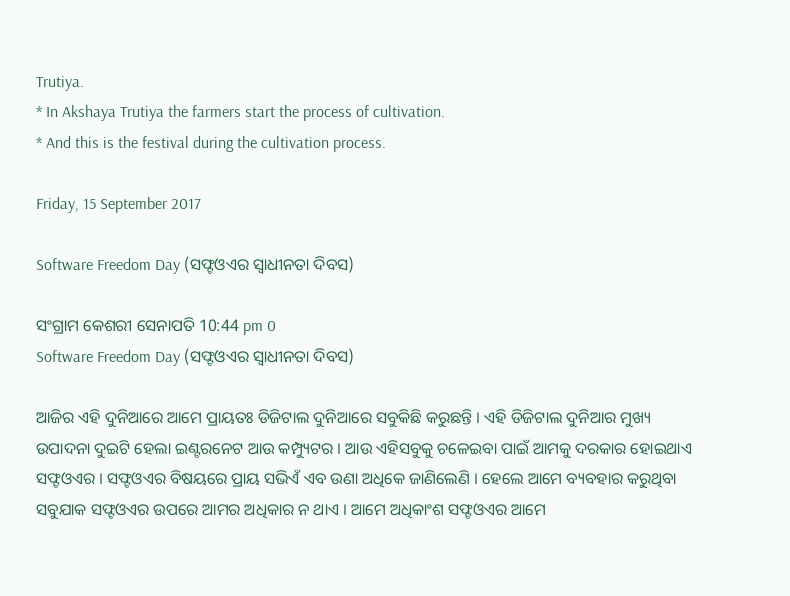Trutiya.
* In Akshaya Trutiya the farmers start the process of cultivation.
* And this is the festival during the cultivation process.

Friday, 15 September 2017

Software Freedom Day (ସଫ୍ଟଓଏର ସ୍ୱାଧୀନତା ଦିବସ)

ସଂଗ୍ରାମ କେଶରୀ ସେନାପତି 10:44 pm 0
Software Freedom Day (ସଫ୍ଟଓଏର ସ୍ୱାଧୀନତା ଦିବସ)

ଆଜିର ଏହି ଦୁନିଆରେ ଆମେ ପ୍ରାୟତଃ ଡିଜିଟାଲ ଦୁନିଆରେ ସବୁକିଛି କରୁଛନ୍ତି । ଏହି ଡିଜିଟାଲ ଦୁନିଆର ମୁଖ୍ୟ ଉପାଦନା ଦୁଇଟି ହେଲା ଇଣ୍ଟରନେଟ ଆଉ କମ୍ପ୍ୟୁଟର । ଆଉ ଏହିସବୁକୁ ଚଳେଇବା ପାଇଁ ଆମକୁ ଦରକାର ହୋଇଥାଏ ସଫ୍ଟଓଏର । ସଫ୍ଟଓଏର ବିଷୟରେ ପ୍ରାୟ ସଭିଏଁ ଏବ ଉଣା ଅଧିକେ ଜାଣିଲେଣି । ହେଲେ ଆମେ ବ୍ୟବ‌ହାର କରୁଥିବା ସବୁଯାକ ସଫ୍ଟଓଏର ଉପରେ ଆମର ଅଧିକାର ନ ଥାଏ । ଆମେ ଅଧିକାଂଶ ସଫ୍ଟଓଏର ଆମେ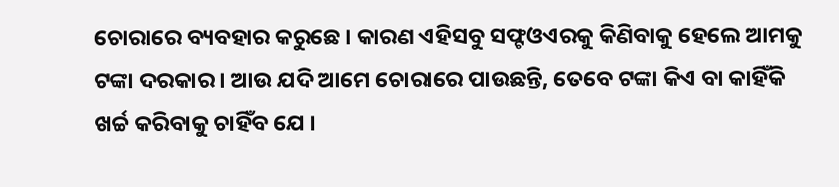ଚୋରାରେ ବ୍ୟବ‌ହାର କରୁଛେ । କାରଣ ଏହିସବୁ ସଫ୍ଟଓଏରକୁ କିଣିବାକୁ ହେଲେ ଆମକୁ ଟଙ୍କା ଦରକାର । ଆଉ ଯଦି ଆମେ ଚୋରାରେ ପାଉଛନ୍ତି, ତେବେ ଟଙ୍କା କିଏ ବା କାହିଁକି ଖର୍ଚ୍ଚ କରିବାକୁ ଚାହିଁବ ଯେ ।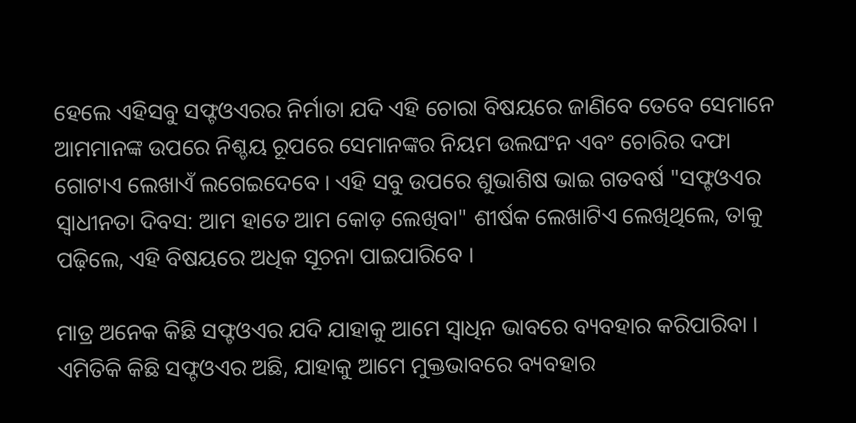ହେଲେ ଏହିସବୁ ସଫ୍ଟଓଏରର ନିର୍ମାତା ଯଦି ଏହି ଚୋରା ବିଷୟରେ ଜାଣିବେ ତେବେ ସେମାନେ ଆମମାନଙ୍କ ଉପରେ ନିଶ୍ଚୟ ରୂପରେ ସେମାନଙ୍କର ନିୟମ ଉଲଘଂନ ଏବଂ ଚୋରିର ଦଫା ଗୋଟାଏ ଲେଖାଏଁ ଲଗେଇଦେବେ । ଏହି ସବୁ ଉପରେ ଶୁଭାଶିଷ ଭାଇ ଗତବର୍ଷ "ସଫ୍ଟଓଏର ସ୍ୱାଧୀନତା ଦିବସ: ଆମ ହାତେ ଆମ କୋଡ଼ ଲେଖିବା" ଶୀର୍ଷକ ଲେଖାଟିଏ ଲେଖିଥିଲେ, ତାକୁ ପଢ଼ିଲେ, ଏହି ବିଷୟରେ ଅଧିକ ସୂଚନା ପାଇପାରିବେ ।

ମାତ୍ର ଅନେକ କିଛି ସଫ୍ଟଓଏର ଯଦି ଯାହାକୁ ଆମେ ସ୍ୱାଧିନ ଭାବରେ ବ୍ୟବ‌ହାର କରିପାରିବା । ଏମିତିକି କିଛି ସଫ୍ଟଓଏର ଅଛି, ଯାହାକୁ ଆମେ ମୁକ୍ତଭାବରେ ବ୍ୟବ‌ହାର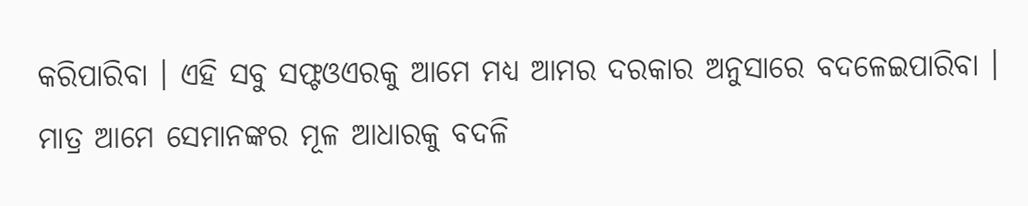କରିପାରିବା । ଏହି ସବୁ ସଫ୍ଟଓଏରକୁ ଆମେ ମଧ୍ୟ ଆମର ଦରକାର ଅନୁସାରେ ବଦଳେଇପାରିବା । ମାତ୍ର ଆମେ ସେମାନଙ୍କର ମୂଳ ଆଧାରକୁ ବଦଳି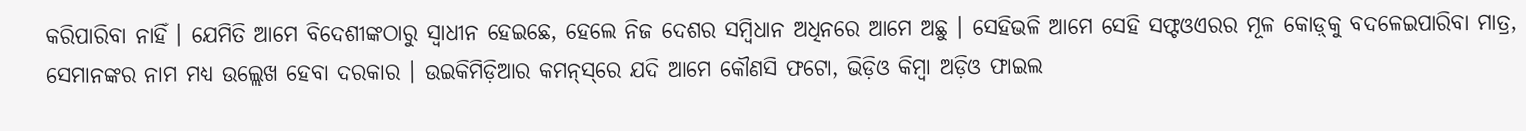କରିପାରିବା ନାହିଁ । ଯେମିତି ଆମେ ବିଦେଶୀଙ୍କଠାରୁ ସ୍ୱାଧୀନ ହେଇଛେ, ହେଲେ ନିଜ ଦେଶର ସମ୍ବିଧାନ ଅଧିନରେ ଆମେ ଅଛୁ । ସେହିଭଳି ଆମେ ସେହି ସଫ୍ଟଓଏରର ମୂଳ କୋଡ଼୍‌କୁ ବଦଳେଇପାରିବା ମାତ୍ର, ସେମାନଙ୍କର ନାମ ମଧ୍ୟ ଉଲ୍ଲେଖ ହେବା ଦରକାର । ଉଇକିମିଡ଼ିଆର କମନ୍‌ସ୍‌ରେ ଯଦି ଆମେ କୌଣସି ଫଟୋ, ଭିଡ଼ିଓ କିମ୍ବା ଅଡ଼ିଓ ଫାଇଲ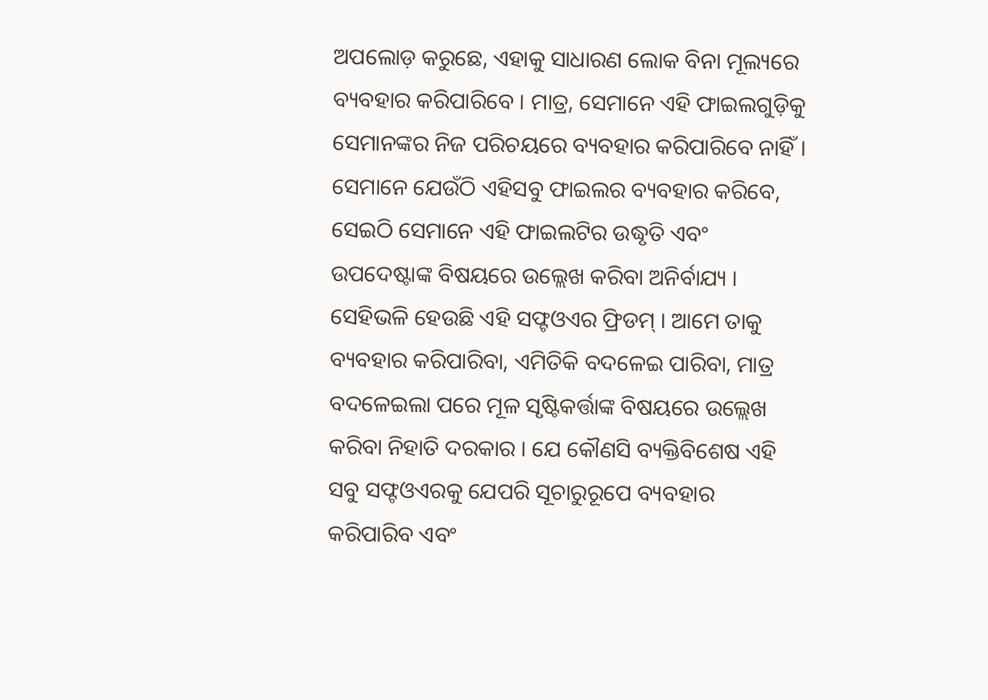ଅପଲୋଡ଼ କରୁଛେ, ଏହାକୁ ସାଧାରଣ ଲୋକ ବିନା ମୂଲ୍ୟରେ ବ୍ୟବ‌ହାର କରିପାରିବେ । ମାତ୍ର, ସେମାନେ ଏହି ଫାଇଲଗୁଡ଼ିକୁ ସେମାନଙ୍କର ନିଜ ପରିଚୟରେ ବ୍ୟବ‌ହାର କରିପାରିବେ ନାହିଁ । ସେମାନେ ଯେଉଁଠି ଏହିସବୁ ଫାଇଲର ବ୍ୟବ‌ହାର କରିବେ, ସେଇଠି ସେମାନେ ଏହି ଫାଇଲଟିର ଉଦ୍ଧୃତି ଏବଂ ଉପଦେଷ୍ଟାଙ୍କ ବିଷୟରେ ଉଲ୍ଲେଖ କରିବା ଅନିର୍ବାଯ୍ୟ । ସେହିଭଳି ହେଉଛି ଏହି ସଫ୍ଟଓଏର ଫ୍ରିଡମ୍ । ଆମେ ତାକୁ ବ୍ୟବ‌ହାର କରିପାରିବା, ଏମିତିକି ବଦଳେଇ ପାରିବା, ମାତ୍ର ବଦଳେଇଲା ପରେ ମୂଳ ସୃଷ୍ଟିକର୍ତ୍ତାଙ୍କ ବିଷୟରେ ଉଲ୍ଲେଖ କରିବା ନିହାତି ଦରକାର । ଯେ କୌଣସି ବ୍ୟକ୍ତିବିଶେଷ ଏହି ସବୁ ସଫ୍ଟଓଏରକୁ ଯେପରି ସୂଚାରୁରୂପେ ବ୍ୟବ‌ହାର କରିପାରିବ ଏବଂ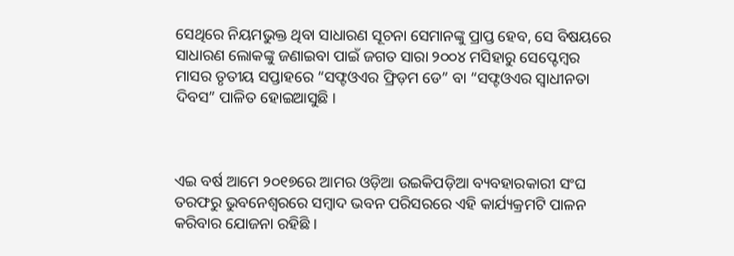ସେଥିରେ ନିୟମ‌ଭୁକ୍ତ ଥିବା ସାଧାରଣ ସୂଚନା ସେମାନଙ୍କୁ ପ୍ରାପ୍ତ ହେବ, ସେ ବିଷୟରେ ସାଧାରଣ ଲୋକଙ୍କୁ ଜଣାଇବା ପାଇଁ ଜଗତ ସାରା ୨୦୦୪ ମସିହାରୁ ସେପ୍ଟେମ୍ବର ମାସର ତୃତୀୟ ସପ୍ତାହରେ “ସଫ୍ଟଓଏର ଫ୍ରିଡ଼ମ ଡେ” ବା “ସଫ୍ଟଓଏର ସ୍ୱାଧୀନତା ଦିବସ” ପାଳିତ ହୋଇଆସୁଛି ।



ଏଇ ବର୍ଷ ଆମେ ୨୦୧୭ରେ ଆମର ଓଡ଼ିଆ ଉଇକିପଡ଼ିଆ ବ୍ୟବ‌ହାରକାରୀ ସଂଘ ତରଫରୁ ଭୁବନେଶ୍ୱରରେ ସମ୍ବାଦ ଭବନ ପରିସରରେ ଏହି କାର୍ଯ୍ୟକ୍ରମଟି ପାଳନ କରିବାର ଯୋଜନା ରହିଛି ।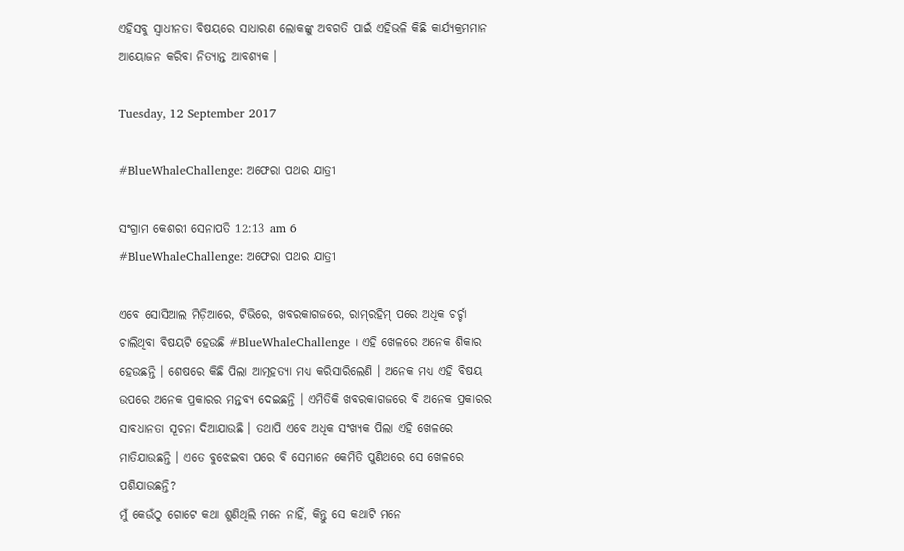ଏହିସବୁ ସ୍ୱାଧୀନତା ବିଷୟରେ ସାଧାରଣ ଲୋକଙ୍କୁ ଅବଗତି ପାଇଁ ଏହିଭଳି କିଛି କାର୍ଯ୍ୟକ୍ରମମାନ ଆୟୋଜନ କରିବା ନିତ୍ୟାନ୍ତ ଆବଶ୍ୟକ ।

Tuesday, 12 September 2017

#BlueWhaleChallenge: ଅଫେରା ପଥର ଯାତ୍ରୀ

ସଂଗ୍ରାମ କେଶରୀ ସେନାପତି 12:13 am 6
#BlueWhaleChallenge: ଅଫେରା ପଥର ଯାତ୍ରୀ

ଏବେ ସୋସିଆଲ ମିଡ଼ିଆରେ, ଟିଭିରେ, ଖବରକାଗଜରେ, ରାମ୍‌ରହିମ୍ ପରେ ଅଧିକ ଚର୍ଚ୍ଚା ଚାଲିଥିବା ବିଷୟଟି ହେଉଛି #BlueWhaleChallenge । ଏହି ଖେଳରେ ଅନେକ ଶିକାର ହେଉଛନ୍ତି । ଶେଷରେ କିଛି ପିଲା ଆତ୍ମହତ୍ୟା ମଧ୍ୟ କରିସାରିଲେଣି । ଅନେକ ମଧ୍ୟ ଏହି ବିଷୟ ଉପରେ ଅନେକ ପ୍ରକାରର ମନ୍ତବ୍ୟ ଦେଇଛନ୍ତି । ଏମିତିକି ଖବରକାଗଜରେ ବି ଅନେକ ପ୍ରକାରର ସାବଧାନତା ସୂଚନା ଦିଆଯାଉଛି । ତ‌ଥାପି ଏବେ ଅଧିକ ସଂଖ୍ୟକ ପିଲା ଏହି ଖେଳରେ ମାତିଯାଉଛନ୍ତି । ଏତେ ବୁଝେଇବା ପରେ ବି ସେମାନେ କେମିତି ପୁଣିଥରେ ସେ ଖେଳରେ ପଶିଯାଉଛନ୍ତି?
ମୁଁ କେଉଁଠୁ ଗୋଟେ କଥା ଶୁଣିଥିଲି ମନେ ନାହିଁ, କିନ୍ତୁ ସେ କଥାଟି ମନେ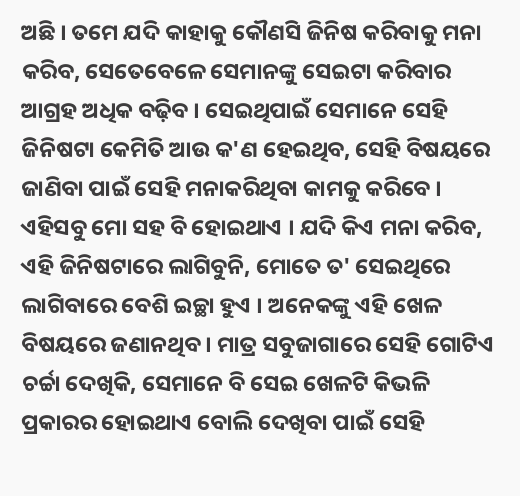ଅଛି । ତମେ ଯଦି କାହାକୁ କୌଣସି ଜିନିଷ କରିବାକୁ ମନା କରିବ, ସେତେବେଳେ ସେମାନଙ୍କୁ ସେଇଟା କରିବାର ଆଗ୍ରହ ଅଧିକ ବଢ଼ିବ । ସେଇଥିପାଇଁ ସେମାନେ ସେହି ଜିନିଷ‌ଟା କେମିତି ଆଉ କ'ଣ ହେଇଥିବ, ସେହି ବିଷୟରେ ଜାଣିବା ପାଇଁ ସେହି ମନାକରିଥିବା କାମକୁ କରିବେ । ଏହିସବୁ ମୋ ସ‌ହ ବି ହୋଇଥାଏ । ଯଦି କିଏ ମନା କରିବ, ଏହି ଜିନିଷ‌ଟାରେ ଲାଗିବୁନି, ମୋତେ ତ' ସେଇଥିରେ ଲାଗିବାରେ ବେଶି ଇଚ୍ଛା ହୁଏ । ଅନେକଙ୍କୁ ଏହି ଖେଳ ବିଷୟରେ ଜଣାନଥିବ । ମାତ୍ର ସବୁଜାଗାରେ ସେହି ଗୋଟିଏ ଚର୍ଚ୍ଚା ଦେଖିକି, ସେମାନେ ବି ସେଇ ଖେଳଟି କିଭଳି ପ୍ରକାରର ହୋଇଥାଏ ବୋଲି ଦେଖିବା ପାଇଁ ସେହି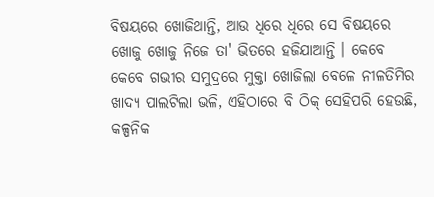ବିଷୟରେ ଖୋଜିଥାନ୍ତି, ଆଉ ଧିରେ ଧିରେ ସେ ବିଷୟରେ ଖୋଜୁ ଖୋଜୁ ନିଜେ ତା' ଭିତରେ ହଜିଯାଆନ୍ତି । କେବେ କେବେ ଗଭୀର ସମୁଦ୍ରରେ ମୁକ୍ତା ଖୋଜିଲା ବେଳେ ନୀଳତିମିର ଖାଦ୍ୟ ପାଲଟିଲା ଭଳି, ଏହିଠାରେ ବି ଠିକ୍ ସେହିପରି ହେଉଛି, କଳ୍ପନିକ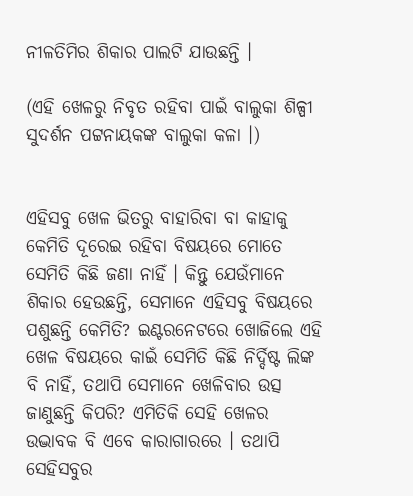ନୀଳତିମିର ଶିକାର ପାଲଟି ଯାଉଛନ୍ତି ।

(ଏହି ଖେଳରୁ ନିବୃତ ରହିବା ପାଇଁ ବାଲୁକା ଶିଳ୍ପୀ ସୁଦର୍ଶନ ପଟ୍ଟନାୟକଙ୍କ ବାଲୁକା କଳା ।)


ଏହିସବୁ ଖେଳ ଭିତରୁ ବାହାରିବା ବା କାହାକୁ କେମିତି ଦୂରେଇ ରହିବା ବିଷୟରେ ମୋତେ ସେମିତି କିଛି ଜଣା ନାହିଁ । କିନ୍ତୁ ଯେଉଁମାନେ ଶିକାର ହେଉଛନ୍ତି, ସେମାନେ ଏହିସବୁ ବିଷୟରେ ପଶୁଛନ୍ତି କେମିତି? ଇଣ୍ଟରନେଟରେ ଖୋଜିଲେ ଏହି ଖେଳ ବିଷୟରେ କାଇଁ ସେମିତି କିଛି ନିର୍ଦ୍ଦିଷ୍ଟ ଲିଙ୍କ ବି ନାହିଁ, ତ‌ଥାପି ସେମାନେ ଖେଳିବାର ଉତ୍ସ ଜାଣୁଛନ୍ତି କିପରି? ଏମିତିକି ସେହି ଖେଳର ଉଦ୍ଭାବକ ବି ଏବେ କାରାଗାରରେ । ତ‌ଥାପି ସେହିସବୁର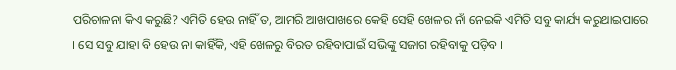ପରିଚାଳନା କିଏ କରୁଛି? ଏମିତି ହେଉ ନାହିଁ ତ, ଆମରି ଆଖପାଖରେ କେହି ସେହି ଖେଳର ନାଁ ନେଇକି ଏମିତି ସବୁ କାର୍ଯ୍ୟ କରୁଥାଇପାରେ । ସେ ସବୁ ଯାହା ବି ହେଉ ନା କାହିଁକି, ଏହି ଖେଳରୁ ବିରତ ରହିବାପାଇଁ ସଭିଙ୍କୁ ସଜାଗ ରହିବାକୁ ପଡ଼ିବ ।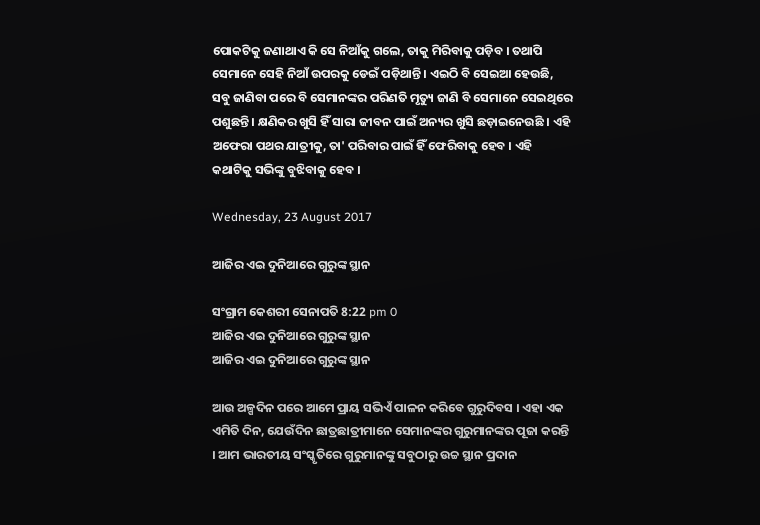ପୋକଟିକୁ ଜଣାଥାଏ କି ସେ ନିଆଁକୁ ଗଲେ, ତାକୁ ମିରିବାକୁ ପଡ଼ିବ । ତ‌ଥାପି ସେମାନେ ସେହି ନିଆଁ ଉପରକୁ ଡେଇଁ ପଡ଼ିଥାନ୍ତି । ଏଇଠି ବି ସେଇଆ ହେଉଛି, ସବୁ ଜାଣିବା ପରେ ବି ସେମାନଙ୍କର ପରିଣତି ମୃତ୍ୟୁ ଜାଣି ବି ସେମାନେ ସେଇଥିରେ ପଶୁଛନ୍ତି । କ୍ଷଣିକର ଖୁସି ହିଁ ସାରା ଜୀବନ‌ ପାଇଁ ଅନ୍ୟର ଖୁସି ଛଡ଼ାଇନେଉଛି । ଏହି ଅଫେରା ପଥର ଯାତ୍ରୀକୁ, ତା' ପରିବାର ପାଇଁ ହିଁ ଫେରିବାକୁ ହେବ । ଏହି କଥାଟିକୁ ସଭିଙ୍କୁ ବୁଝିବାକୁ ହେବ ।

Wednesday, 23 August 2017

ଆଜିର ଏଇ ଦୁନିଆରେ ଗୁରୁଙ୍କ ସ୍ଥାନ

ସଂଗ୍ରାମ କେଶରୀ ସେନାପତି 8:22 pm 0
ଆଜିର ଏଇ ଦୁନିଆରେ ଗୁରୁଙ୍କ ସ୍ଥାନ
ଆଜିର ଏଇ ଦୁନିଆରେ ଗୁରୁଙ୍କ ସ୍ଥାନ

ଆଉ ଅଳ୍ପଦିନ ପରେ ଆମେ ପ୍ରାୟ ସଭିଏଁ ପାଳନ କରିବେ ଗୁରୁଦିବସ । ଏହା ଏକ ଏମିତି ଦିନ, ଯେଉଁଦିନ ଛାତ୍ରଛାତ୍ରୀମାନେ ସେମାନଙ୍କର ଗୁରୁମାନଙ୍କର ପୂଜା କରନ୍ତି । ଆମ ଭାରତୀୟ ସଂସ୍କୃତିରେ ଗୁରୁମାନଙ୍କୁ ସବୁଠାରୁ ଉଚ୍ଚ ସ୍ଥାନ ପ୍ରଦାନ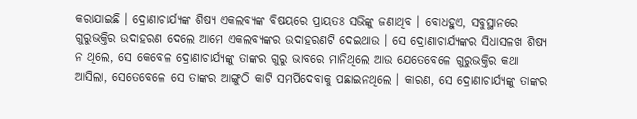କରାଯାଇଛି । ଦ୍ରୋଣାଚାର୍ଯ୍ୟଙ୍କ ଶିଷ୍ୟ ଏକଲବ୍ୟଙ୍କ ବିଷୟରେ ପ୍ରାୟତଃ ସଭିଙ୍କୁ ଜଣାଥିବ । ବୋଧହୁଏ, ସବୁସ୍ଥାନରେ ଗୁରୁଭକ୍ତିର ଉଦାହରଣ ଦେଲେ ଆମେ ଏକଲବ୍ୟଙ୍କର ଉଦାହରଣ‌ଟି ଦେଇଥାଉ । ସେ ଦ୍ରୋଣାଚାର୍ଯ୍ୟଙ୍କର ସିଧାସଳଖ ଶିଷ୍ୟ ନ ଥିଲେ, ସେ କେବେଳ ଦ୍ରୋଣାଚାର୍ଯ୍ୟଙ୍କୁ ତାଙ୍କର ଗୁରୁ ଭାବରେ ମାନିଥିଲେ ଆଉ ଯେତେବେଳେ ଗୁରୁଭକ୍ତିର କଥା ଆସିଲା, ସେତେବେଳେ ସେ ତାଙ୍କର ଆଙ୍ଗୁଠି କାଟି ସମର୍ପିଦେବାକୁ ପଛାଇନଥିଲେ । କାରଣ, ସେ ଦ୍ରୋଣାଚାର୍ଯ୍ୟଙ୍କୁ ତାଙ୍କର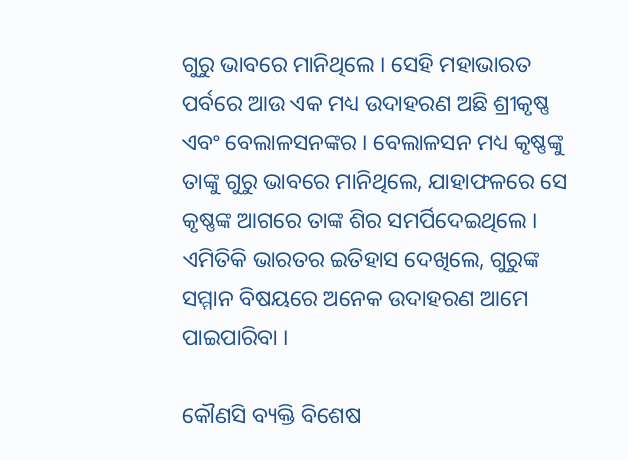ଗୁରୁ ଭାବରେ ମାନିଥିଲେ । ସେହି ମହାଭାରତ ପର୍ବରେ ଆଉ ଏକ ମଧ୍ୟ ଉଦାହରଣ ଅଛି ଶ୍ରୀକୃଷ୍ଣ ଏବଂ ବେଲାଳସନଙ୍କର । ବେଲାଳସନ ମଧ୍ୟ କୃଷ୍ଣଙ୍କୁ ତାଙ୍କୁ ଗୁରୁ ଭାବରେ ମାନିଥିଲେ, ଯାହାଫଳରେ ସେ କୃଷ୍ଣଙ୍କ ଆଗରେ ତାଙ୍କ ଶିର ସମର୍ପିଦେଇଥିଲେ । ଏମିତିକି ଭାରତର ଇତିହାସ ଦେଖିଲେ, ଗୁରୁଙ୍କ ସମ୍ମାନ ବିଷୟରେ ଅନେକ ଉଦାହରଣ ଆମେ ପାଇପାରିବା ।

କୌଣସି ବ୍ୟକ୍ତି ବିଶେଷ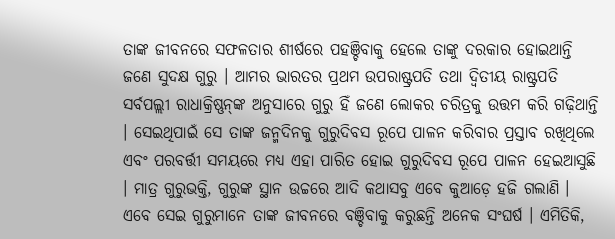ତାଙ୍କ ଜୀବନରେ ସଫଳତାର ଶୀର୍ଷରେ ପ‌ହ‌ଞ୍ଚିବାକୁ ହେଲେ ତାଙ୍କୁ ଦରକାର ହୋଇଥାନ୍ତି ଜଣେ ସୁଦକ୍ଷ ଗୁରୁ । ଆମର ଭାରତର ପ୍ରଥମ ଉପରାଷ୍ଟ୍ରପତି ତ‌ଥା ଦ୍ୱିତୀୟ ରାଷ୍ଟ୍ରପତି ସର୍ବପଲ୍ଲୀ ରାଧାକ୍ରିଷ୍ଣନ୍‌ଙ୍କ ଅନୁସାରେ ଗୁରୁ ହିଁ ଜଣେ ଲୋକର ଚରିତ୍ରକୁ ଉତ୍ତମ କରି ଗଢ଼ିଥାନ୍ତି । ସେଇଥିପାଇଁ ସେ ତାଙ୍କ ଜନ୍ମଦିନ‌କୁ ଗୁରୁଦିବସ ରୂପେ ପାଳନ କରିବାର ପ୍ରସ୍ତାବ ରଖିଥିଲେ ଏବଂ ପରବର୍ତ୍ତୀ ସମୟରେ ମଧ୍ୟ ଏହା ପାରିତ ହୋଇ ଗୁରୁଦିବସ ରୂପେ ପାଳନ ହେଇଆସୁଛି । ମାତ୍ର ଗୁରୁଭକ୍ତି, ଗୁରୁଙ୍କ ସ୍ଥାନ ଉଚ୍ଚରେ ଆଦି କଥାସବୁ ଏବେ କୁଆଡ଼େ ହଜି ଗଲାଣି । ଏବେ ସେଇ ଗୁରୁମାନେ ତାଙ୍କ ଜୀବନରେ ବଞ୍ଚିବାକୁ କରୁଛନ୍ତି ଅନେକ ସଂଘର୍ଷ । ଏମିତିକି,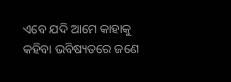ଏବେ ଯଦି ଆମେ କାହାକୁ କ‌ହିବା ଭବିଷ୍ୟତରେ ଜଣେ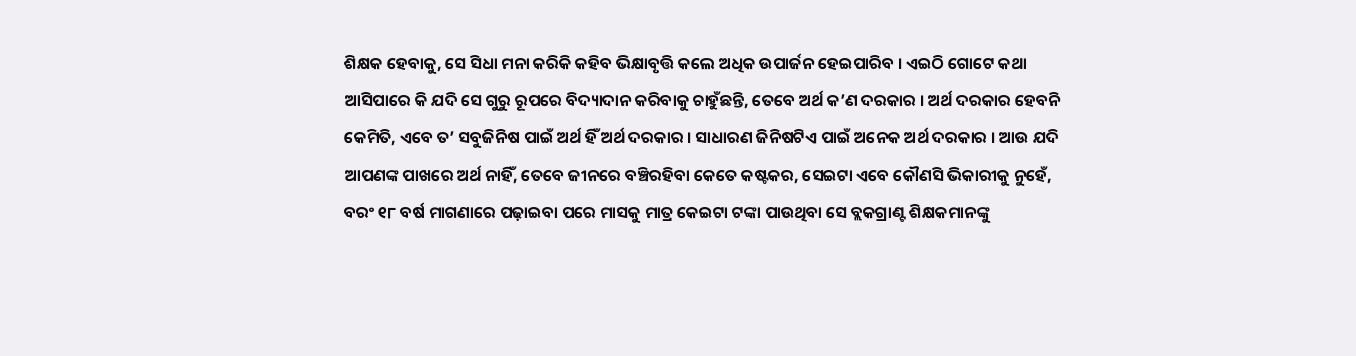ଶିକ୍ଷକ ହେବାକୁ, ସେ ସିଧା ମନା କରିକି କ‌ହିବ ଭିକ୍ଷାବୃତ୍ତି କଲେ ଅଧିକ ଉପାର୍ଜନ ହେଇପାରିବ । ଏଇଠି ଗୋଟେ କଥା ଆସିପାରେ କି ଯଦି ସେ ଗୁରୁ ରୂପରେ ବିଦ୍ୟାଦାନ କରିବାକୁ ଚାହୁଁଛନ୍ତି, ତେବେ ଅର୍ଥ କ’ଣ ଦରକାର । ଅର୍ଥ ଦରକାର ହେବନି କେମିତି, ଏବେ ତ’ ସବୁଜିନିଷ ପାଇଁ ଅର୍ଥ ହିଁ ଅର୍ଥ ଦରକାର । ସାଧାରଣ ଜିନିଷ‌ଟିଏ ପାଇଁ ଅନେକ ଅର୍ଥ ଦରକାର । ଆଉ ଯଦି ଆପଣଙ୍କ ପାଖରେ ଅର୍ଥ ନାହିଁ, ତେବେ ଜୀନରେ ବଞ୍ଚିରହିବା କେତେ କଷ୍ଟକର, ସେଇଟା ଏବେ କୌଣସି ଭିକାରୀକୁ ନୁହେଁ, ବରଂ ୧୮ ବର୍ଷ ମାଗଣାରେ ପଢ଼ାଇବା ପରେ ମାସକୁ ମାତ୍ର କେଇଟା ଟଙ୍କା ପାଉଥିବା ସେ ବ୍ଲକଗ୍ରାଣ୍ଟ ଶିକ୍ଷକମାନଙ୍କୁ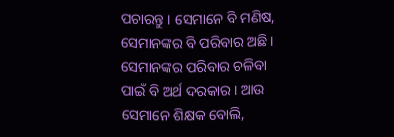ପଚାରନ୍ତୁ । ସେମାନେ ବି ମଣିଷ, ସେମାନଙ୍କର ବି ପରିବାର ଅଛି । ସେମାନଙ୍କର ପରିବାର ଚଳିବା ପାଇଁ ବି ଅର୍ଥ ଦରକାର । ଆଉ ସେମାନେ ଶିକ୍ଷକ ବୋଲି,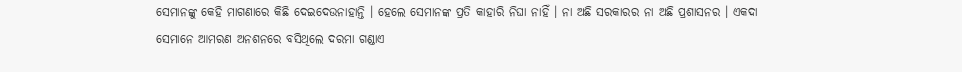ସେମାନଙ୍କୁ କେହି ମାଗଣାରେ କିଛି ଦେଇଦେଉନାହାନ୍ତି । ହେଲେ ସେମାନଙ୍କ ପ୍ରତି କାହାରି ନିଘା ନାହିଁ । ନା ଅଛି ସରକାରର ନା ଅଛି ପ୍ରଶାସନର । ଏକଦା ସେମାନେ ଆମରଣ ଅନଶନରେ ବସିଥିଲେ ଦରମା ଗଣ୍ଡାଏ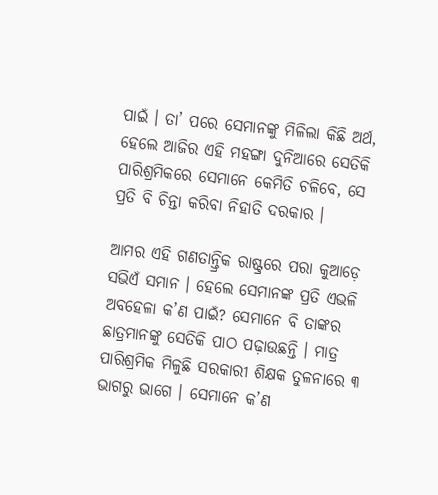ପାଇଁ । ତା’ ପରେ ସେମାନଙ୍କୁ ମିଳିଲା କିଛି ଅର୍ଥ, ହେଲେ ଆଜିର ଏହି ମ‌ହ‌ଙ୍ଗା ଦୁନିଆରେ ସେତିକି ପାରିଶ୍ରମିକରେ ସେମାନେ କେମିତି ଚଳିବେ, ସେ ପ୍ରତି ବି ଚିନ୍ତା କରିବା ନିହାତି ଦରକାର ।

ଆମର ଏହି ଗଣତାନ୍ତ୍ରିକ ରାଷ୍ଟ୍ରରେ ପରା କୁଆଡ଼େ ସଭିଏଁ ସମାନ । ହେଲେ ସେମାନଙ୍କ ପ୍ରତି ଏଭଳି ଅବ‌ହେଳା କ’ଣ ପାଇଁ? ସେମାନେ ବି ତାଙ୍କର ଛାତ୍ରମାନଙ୍କୁ ସେତିକି ପାଠ ପଢ଼ାଉଛନ୍ତି । ମାତ୍ର ପାରିଶ୍ରମିକ ମିଳୁଛି ସରକାରୀ ଶିକ୍ଷକ ତୁଳନାରେ ୩ ଭାଗରୁ ଭାଗେ । ସେମାନେ କ’ଣ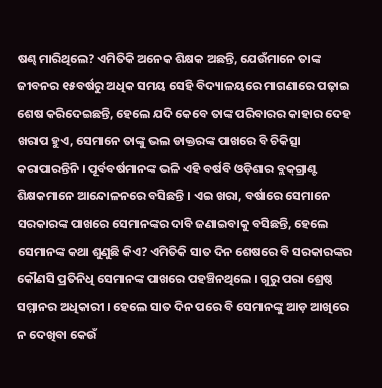ଷଣ୍ଢ ମାରିଥିଲେ? ଏମିତିକି ଅନେକ ଶିକ୍ଷକ ଅଛନ୍ତି, ଯେଉଁମାନେ ତାଙ୍କ ଜୀବନର ୧୫ବର୍ଷରୁ ଅଧିକ ସମୟ ସେହି ବିଦ୍ୟାଳୟରେ ମାଗଣାରେ ପଢ଼ାଇ ଶେଷ କରିଦେଇଛନ୍ତି, ହେଲେ ଯଦି କେବେ ତାଙ୍କ ପରିବାରର କାହାର ଦେହ ଖରାପ ହୁଏ, ସେମାନେ ତାଙ୍କୁ ଭଲ ଡାକ୍ତରଙ୍କ ପାଖରେ ବି ଚିକିତ୍ସା କରାପାରନ୍ତିନି । ପୂର୍ବବର୍ଷମାନଙ୍କ ଭଳି ଏହି ବର୍ଷବି ଓଡ଼ିଶାର ବ୍ଲକ୍‌ଗ୍ରାଣ୍ଟ ଶିକ୍ଷକମାନେ ଆନ୍ଦୋଳନରେ ବସିଛନ୍ତି । ଏଇ ଖରା, ବର୍ଷାରେ ସେମାନେ ସରକାରଙ୍କ ପାଖରେ ସେମାନଙ୍କର ଦାବି ଜଣାଇବାକୁ ବସିଛନ୍ତି, ହେଲେ ସେମାନଙ୍କ କଥା ଶୁଣୁଛି କିଏ? ଏମିତିକି ସାତ ଦିନ ଶେଷରେ ବି ସରକାରଙ୍କର କୌଣସି ପ୍ରତିନିଧି ସେମାନଙ୍କ ପାଖରେ ପ‌ହ‌ଞ୍ଚିନଥିଲେ । ଗୁରୁ ପରା ଶ୍ରେଷ୍ଠ ସମ୍ମାନର ଅଧିକାରୀ । ହେଲେ ସାତ ଦିନ ପରେ ବି ସେମାନଙ୍କୁ ଆଡ଼ ଆଖିରେ ନ ଦେଖିବା କେଉଁ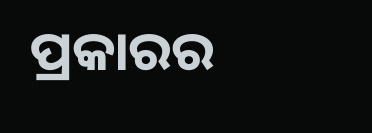ପ୍ରକାରର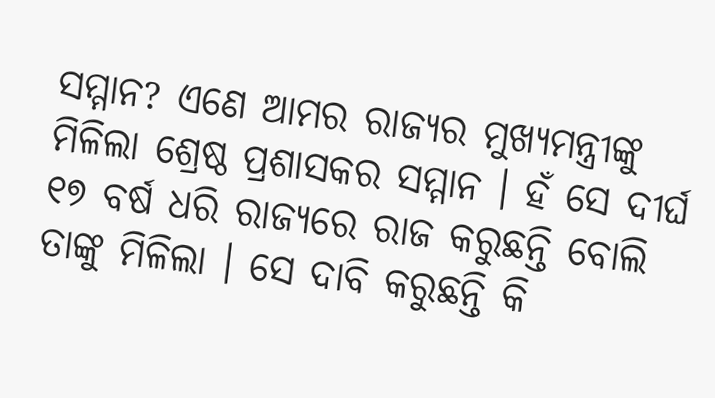ସମ୍ମାନ? ଏଣେ ଆମର ରାଜ୍ୟର ମୁଖ୍ୟମନ୍ତ୍ରୀଙ୍କୁ ମିଳିଲା ଶ୍ରେଷ୍ଠ ପ୍ରଶାସକର ସମ୍ମାନ । ହଁ ସେ ଦୀର୍ଘ ୧୭ ବର୍ଷ ଧରି ରାଜ୍ୟରେ ରାଜ କରୁଛନ୍ତି ବୋଲି ତାଙ୍କୁ ମିଳିଲା । ସେ ଦାବି କରୁଛନ୍ତି କି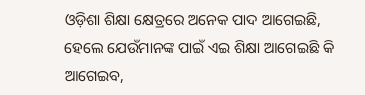ଓଡ଼ିଶା ଶିକ୍ଷା କ୍ଷେତ୍ରରେ ଅନେକ ପାଦ ଆଗେଇଛି, ହେଲେ ଯେଉଁମାନଙ୍କ ପାଇଁ ଏଇ ଶିକ୍ଷା ଆଗେଇଛି କି ଆଗେଇବ,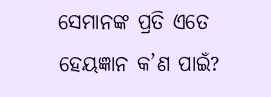ସେମାନଙ୍କ ପ୍ରତି ଏତେ ହେୟଜ୍ଞାନ କ’ଣ ପାଇଁ?